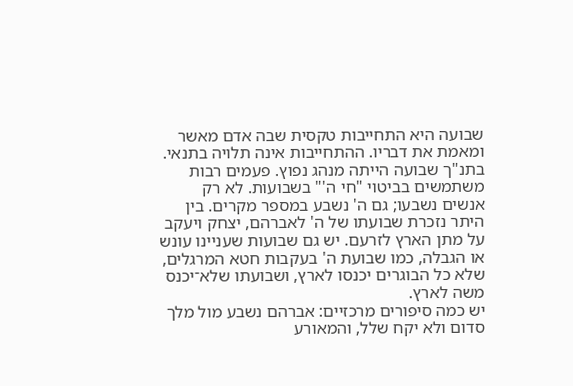שבועה היא התחייבות טקסית שבה אדם מאשר ומאמת את דבריו. ההתחייבות אינה תלויה בתנאי.
בתנ"ך שבועה הייתה מנהג נפוץ. פעמים רבות משתמשים בביטוי "חי ה'" בשבועות. לא רק אנשים נשבעו; גם ה' נשבע במספר מקרים. בין היתר נזכרת שבועתו של ה' לאברהם, יצחק ויעקב על מתן הארץ לזרעם. יש גם שבועות שעניינו עונש או הגבלה, כמו שבועת ה' בעקבות חטא המרגלים, שלא כל הבוגרים יכנסו לארץ, ושבועתו שלא־יכנס משה לארץ.
יש כמה סיפורים מרכזיים: אברהם נשבע מול מלך סדום ולא יקח שלל, והמאורע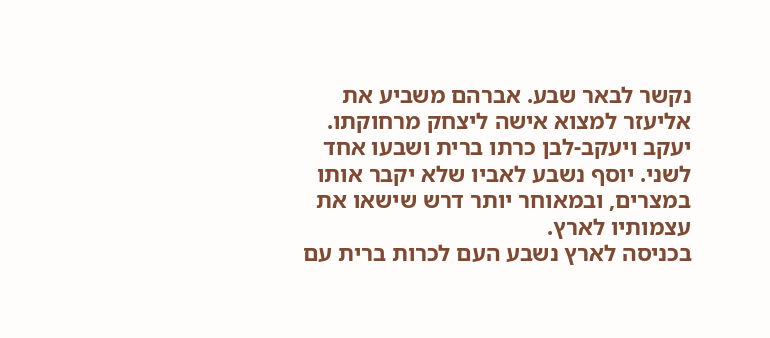נקשר לבאר שבע. אברהם משביע את אליעזר למצוא אישה ליצחק מרחוקתו. יעקב ויעקב-לבן כרתו ברית ושבעו אחד לשני. יוסף נשבע לאביו שלא יקבר אותו במצרים, ובמאוחר יותר דרש שישאו את עצמותיו לארץ.
בכניסה לארץ נשבע העם לכרות ברית עם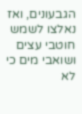הגבעונים, ואז נאלצו לשמש חוטבי עצים ושואבי מים כי לא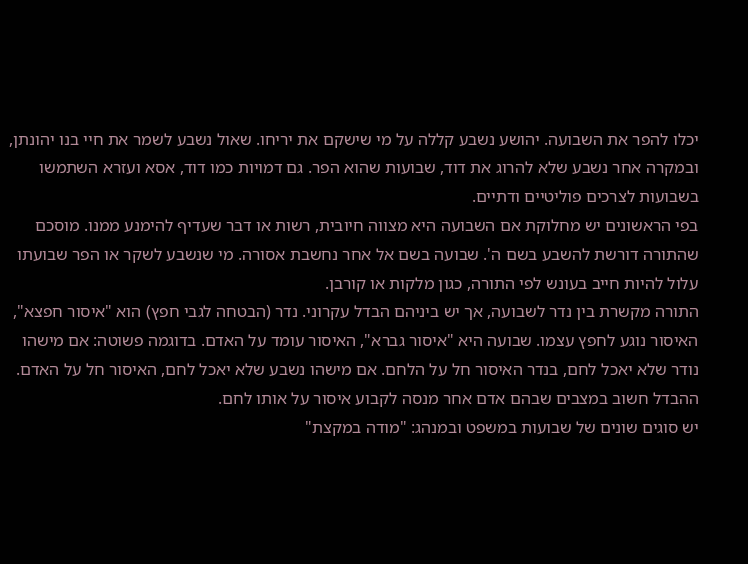יכלו להפר את השבועה. יהושע נשבע קללה על מי שישקם את יריחו. שאול נשבע לשמר את חיי בנו יהונתן, ובמקרה אחר נשבע שלא להרוג את דוד, שבועות שהוא הפר. גם דמויות כמו דוד, אסא ועזרא השתמשו בשבועות לצרכים פוליטיים ודתיים.
בפי הראשונים יש מחלוקת אם השבועה היא מצווה חיובית, רשות או דבר שעדיף להימנע ממנו. מוסכם שהתורה דורשת להשבע בשם ה'. שבועה בשם אל אחר נחשבת אסורה. מי שנשבע לשקר או הפר שבועתו עלול להיות חייב בעונש לפי התורה, כגון מלקות או קורבן.
התורה מקשרת בין נדר לשבועה, אך יש ביניהם הבדל עקרוני. נדר (הבטחה לגבי חפץ) הוא "איסור חפצא", האיסור נוגע לחפץ עצמו. שבועה היא "איסור גברא", האיסור עומד על האדם. בדוגמה פשוטה: אם מישהו נודר שלא יאכל לחם, בנדר האיסור חל על הלחם. אם מישהו נשבע שלא יאכל לחם, האיסור חל על האדם. ההבדל חשוב במצבים שבהם אדם אחר מנסה לקבוע איסור על אותו לחם.
יש סוגים שונים של שבועות במשפט ובמנהג: "מודה במקצת"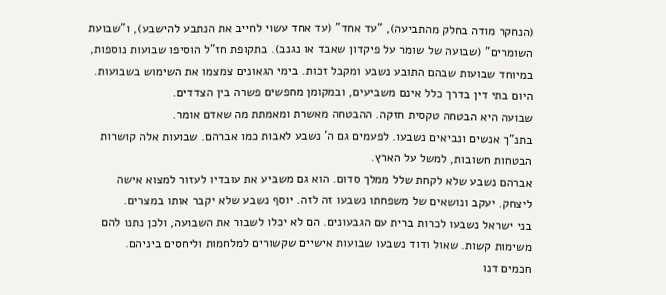(הנחקר מודה בחלק מהתביעה), "עד אחד" (עד אחד עשוי לחייב את הנתבע להישבע), ו"שבועת השומרים" (שבועה של שומר על פיקדון שאבד או נגנב). בתקופת חז"ל הוסיפו שבועות נוספות, במיוחד שבועות שבהם התובע נשבע ומקבל זכות. בימי הגאונים צמצמו את השימוש בשבועות. היום בתי דין בדרך כלל אינם משביעים, ובמקומן מחפשים פשרה בין הצדדים.
שבועה היא הבטחה טקסית חזקה. ההבטחה מאשרת ומאמתת מה שאדם אומר.
בתנ"ך אנשים ונביאים נשבעו. לפעמים גם ה' נשבע לאבות כמו אברהם. שבועות אלה קושרות הבטחות חשובות, למשל על הארץ.
אברהם נשבע שלא לקחת שלל ממלך סדום. הוא גם משביע את עובדיו לעזור למצוא אישה ליצחק. יעקב ונושאים של משפחתו נשבעו זה לזה. יוסף נשבע שלא יקבר אותו במצרים.
בני ישראל נשבעו לכרות ברית עם הגבעונים. הם לא יכלו לשבור את השבועה, ולכן נתנו להם משימות קשות. שאול ודוד נשבעו שבועות אישיים שקשורים למלחמות וליחסים ביניהם.
חכמים דנו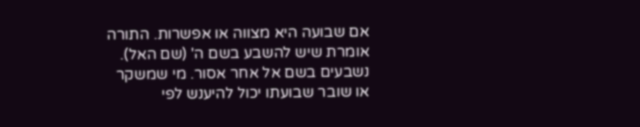אם שבועה היא מצווה או אפשרות. התורה אומרת שיש להשבע בשם ה' (שם האל). נשבעים בשם אל אחר אסור. מי שמשקר או שובר שבועתו יכול להיענש לפי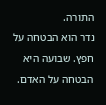התורה.
נדר הוא הבטחה על חפץ. שבועה היא הבטחה על האדם.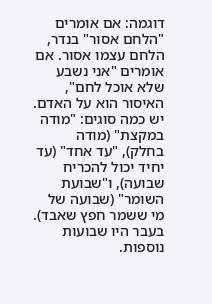דוגמה: אם אומרים "הלחם אסור" בנדר, הלחם עצמו אסור. אם אומרים "אני נשבע שלא אוכל לחם", האיסור הוא על האדם.
יש כמה סוגים: "מודה במקצת" (מודה בחלק), "עד אחד" (עד יחיד יכול להכריח שבועה), ו"שבועת השומר" (שבועה של מי ששמר חפץ שאבד). בעבר היו שבועות נוספות.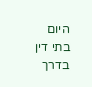היום בתי דין בדרך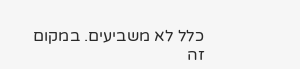כלל לא משביעים. במקום זה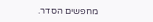מחפשים הסדר.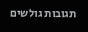תגובות גולשים